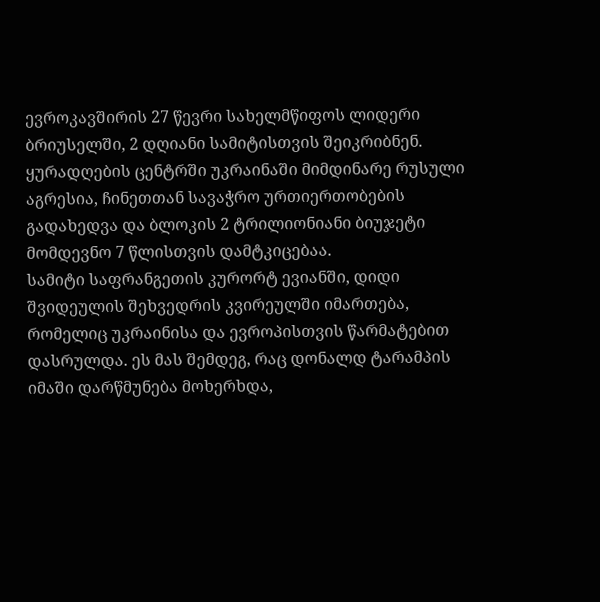ევროკავშირის 27 წევრი სახელმწიფოს ლიდერი ბრიუსელში, 2 დღიანი სამიტისთვის შეიკრიბნენ. ყურადღების ცენტრში უკრაინაში მიმდინარე რუსული აგრესია, ჩინეთთან სავაჭრო ურთიერთობების გადახედვა და ბლოკის 2 ტრილიონიანი ბიუჯეტი მომდევნო 7 წლისთვის დამტკიცებაა.
სამიტი საფრანგეთის კურორტ ევიანში, დიდი შვიდეულის შეხვედრის კვირეულში იმართება, რომელიც უკრაინისა და ევროპისთვის წარმატებით დასრულდა. ეს მას შემდეგ, რაც დონალდ ტარამპის იმაში დარწმუნება მოხერხდა,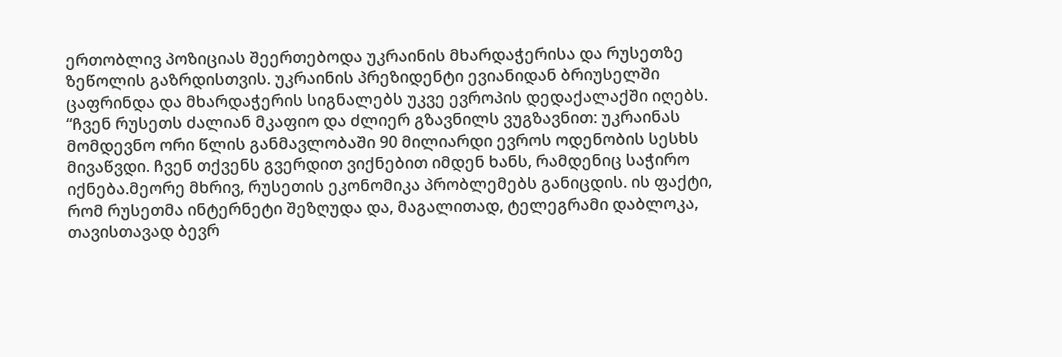ერთობლივ პოზიციას შეერთებოდა უკრაინის მხარდაჭერისა და რუსეთზე ზეწოლის გაზრდისთვის. უკრაინის პრეზიდენტი ევიანიდან ბრიუსელში ცაფრინდა და მხარდაჭერის სიგნალებს უკვე ევროპის დედაქალაქში იღებს.
“ჩვენ რუსეთს ძალიან მკაფიო და ძლიერ გზავნილს ვუგზავნით: უკრაინას მომდევნო ორი წლის განმავლობაში 90 მილიარდი ევროს ოდენობის სესხს მივაწვდი. ჩვენ თქვენს გვერდით ვიქნებით იმდენ ხანს, რამდენიც საჭირო იქნება.მეორე მხრივ, რუსეთის ეკონომიკა პრობლემებს განიცდის. ის ფაქტი, რომ რუსეთმა ინტერნეტი შეზღუდა და, მაგალითად, ტელეგრამი დაბლოკა, თავისთავად ბევრ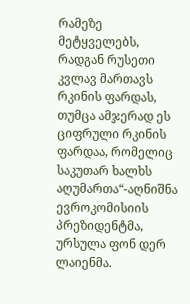რამეზე მეტყველებს, რადგან რუსეთი კვლავ მართავს რკინის ფარდას, თუმცა ამჯერად ეს ციფრული რკინის ფარდაა, რომელიც საკუთარ ხალხს აღუმართა“-აღნიშნა ევროკომისიის პრეზიდენტმა, ურსულა ფონ დერ ლაიენმა.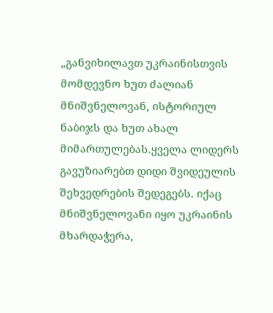„განვიხილავთ უკრაინისთვის მომდევნო ხუთ ძალიან მნიშვნელოვან, ისტორიულ ნაბიჯს და ხუთ ახალ მიმართულებას.ყველა ლიდერს გავუზიარებთ დიდი შვიდეულის შეხვედრების შედეგებს. იქაც მნიშვნელოვანი იყო უკრაინის მხარდაჭერა,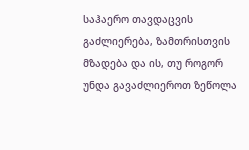საჰაერო თავდაცვის გაძლიერება, ზამთრისთვის მზადება და ის, თუ როგორ უნდა გავაძლიეროთ ზეწოლა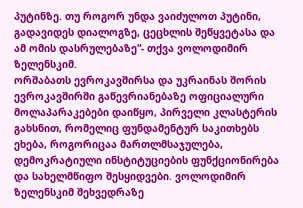პუტინზე. თუ როგორ უნდა ვაიძულოთ პუტინი, გადავიდეს დიალოგზე, ცეცხლის შეწყვეტასა და ამ ომის დასრულებაზე“- თქვა ვოლოდიმირ ზელენსკიმ.
ორშაბათს ევროკავშირსა და უკრაინას შორის ევროკავშირში გაწევრიანებაზე ოფიციალური მოლაპარაკებები დაიწყო, პირველი კლასტერის გახსნით, რომელიც ფუნდამენტურ საკითხებს ეხება, როგორიცაა მართლმსაჯულება, დემოკრატიული ინსტიტუციების ფუნქციონირება და სახელმწიფო შესყიდვები. ვოლოდიმირ ზელენსკიმ შეხვედრაზე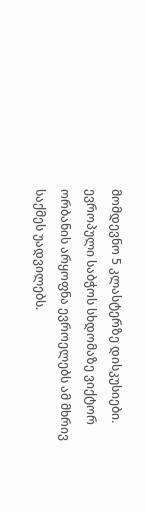მომდევნო 5 კლასტერზე დისკუსიები. ევროპული საბჭოს სხდომაზე ვიქტორ ორბანის არყოფნა ევროელებს ამ მხრივ საქმეს უადვილებს.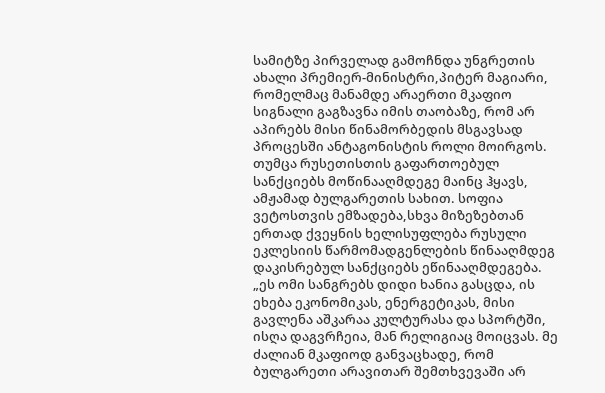სამიტზე პირველად გამოჩნდა უნგრეთის ახალი პრემიერ-მინისტრი,პიტერ მაგიარი, რომელმაც მანამდე არაერთი მკაფიო სიგნალი გაგზავნა იმის თაობაზე, რომ არ აპირებს მისი წინამორბედის მსგავსად პროცესში ანტაგონისტის როლი მოირგოს. თუმცა რუსეთისთის გაფართოებულ სანქციებს მოწინააღმდეგე მაინც ჰყავს, ამჟამად ბულგარეთის სახით. სოფია ვეტოსთვის ემზადება,სხვა მიზეზებთან ერთად ქვეყნის ხელისუფლება რუსული ეკლესიის წარმომადგენლების წინააღმდეგ დაკისრებულ სანქციებს ეწინააღმდეგება.
„ეს ომი სანგრებს დიდი ხანია გასცდა, ის ეხება ეკონომიკას, ენერგეტიკას, მისი გავლენა აშკარაა კულტურასა და სპორტში, ისღა დაგვრჩეია, მან რელიგიაც მოიცვას. მე ძალიან მკაფიოდ განვაცხადე, რომ ბულგარეთი არავითარ შემთხვევაში არ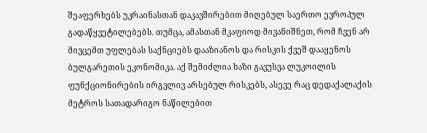შეაფერხებს უკრაინასთან დაკავშირებით მიღებულ საერთო ევროპულ გადაწყვეტილებებს. თუმცა, ამასთან მკაფიოდ მივანიშნეთ, რომ ჩვენ არ მივცემთ უფლებას საქნციებს დააზიანოს და რისკის ქვეშ დააყენოს ბულგარეთის ეკონომიკა. აქ შემიძლია ხაზი გავუსვა ლუკოილის ფუნქციონირების ირგვლივ არსებულ რისკებს, ასევე რაც დედაქალაქის მეტროს სათადარიგო ნაწილებით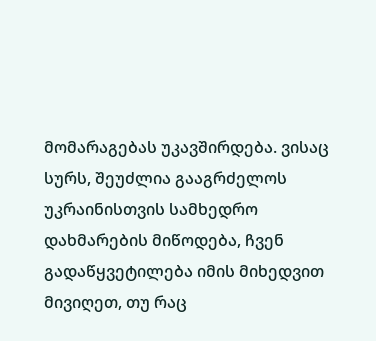მომარაგებას უკავშირდება. ვისაც სურს, შეუძლია გააგრძელოს უკრაინისთვის სამხედრო დახმარების მიწოდება, ჩვენ გადაწყვეტილება იმის მიხედვით მივიღეთ, თუ რაც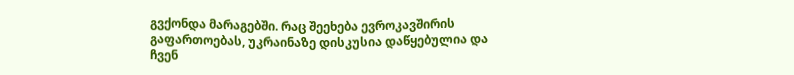გვქონდა მარაგებში. რაც შეეხება ევროკავშირის გაფართოებას, უკრაინაზე დისკუსია დაწყებულია და ჩვენ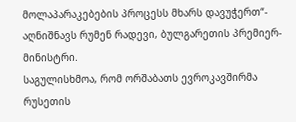მოლაპარაკებების პროცესს მხარს დავუჭერთ“- აღნიშნავს რუმენ რადევი, ბულგარეთის პრემიერ-მინისტრი.
საგულისხმოა, რომ ორშაბათს ევროკავშირმა რუსეთის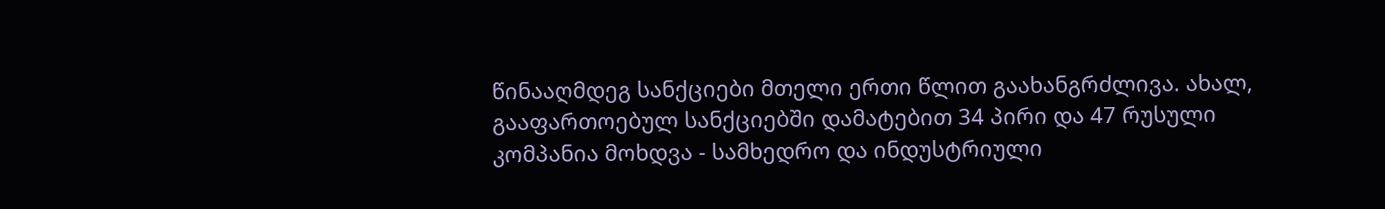წინააღმდეგ სანქციები მთელი ერთი წლით გაახანგრძლივა. ახალ, გააფართოებულ სანქციებში დამატებით 34 პირი და 47 რუსული კომპანია მოხდვა - სამხედრო და ინდუსტრიული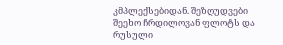კმპლექსებიდან. შეზღუდვები შეეხო ჩრდილოვან ფლოტს და რუსული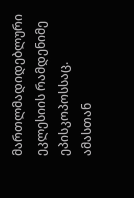მართლმადიდებლური ეკლესიის რამდენიმე ეპისკოპოსსაც.
ამასთან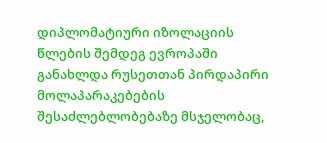დიპლომატიური იზოლაციის წლების შემდეგ ევროპაში განახლდა რუსეთთან პირდაპირი მოლაპარაკებების შესაძლებლობებაზე მსჯელობაც,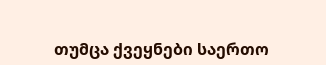თუმცა ქვეყნები საერთო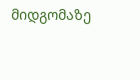მიდგომაზე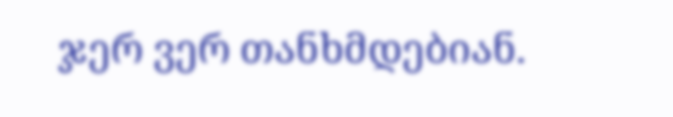ჯერ ვერ თანხმდებიან.